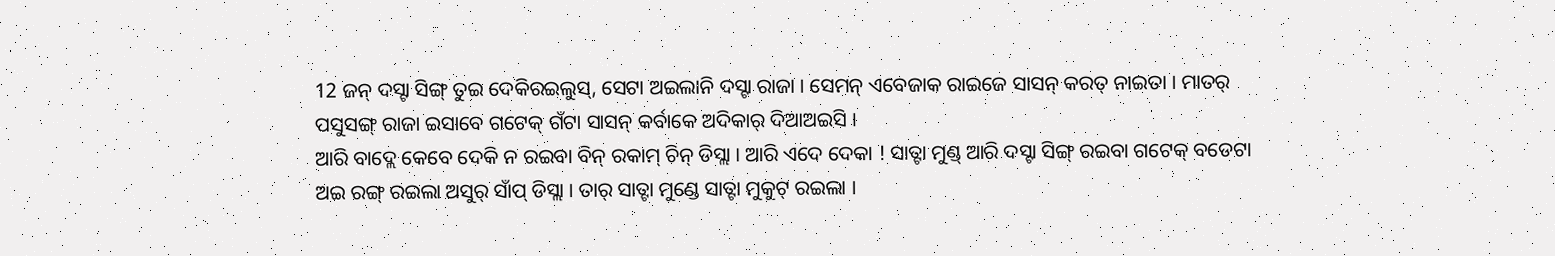12 ଜନ୍ ଦସ୍ଟା ସିଙ୍ଗ୍ ତୁଇ ଦେକିରଇଲୁସ୍, ସେଟା ଅଇଲାନି ଦସ୍ଟା ରାଜା । ସେମନ୍ ଏବେଜାକ ରାଇଜେ ସାସନ୍ କରତ୍ ନାଇତା । ମାତର୍ ପସୁସଙ୍ଗ୍ ରାଜା ଇସାବେ ଗଟେକ୍ ଗଁଟା ସାସନ୍ କର୍ବାକେ ଅଦିକାର୍ ଦିଆଅଇସି ।
ଆରି ବାଦ୍ଲେ କେବେ ଦେକି ନ ରଇବା ବିନ୍ ରକାମ୍ ଚିନ୍ ଡିସ୍ଲା । ଆରି ଏଦେ ଦେକା ! ସାତ୍ଟା ମୁଣ୍ଡ୍ ଆରି ଦସ୍ଟା ସିଙ୍ଗ୍ ରଇବା ଗଟେକ୍ ବଡେଟା ଅଇ ରଙ୍ଗ୍ ରଇଲା ଅସୁର୍ ସାଁପ୍ ଡିସ୍ଲା । ତାର୍ ସାତ୍ଟା ମୁଣ୍ଡେ ସାତ୍ଟା ମୁକୁଟ୍ ରଇଲା ।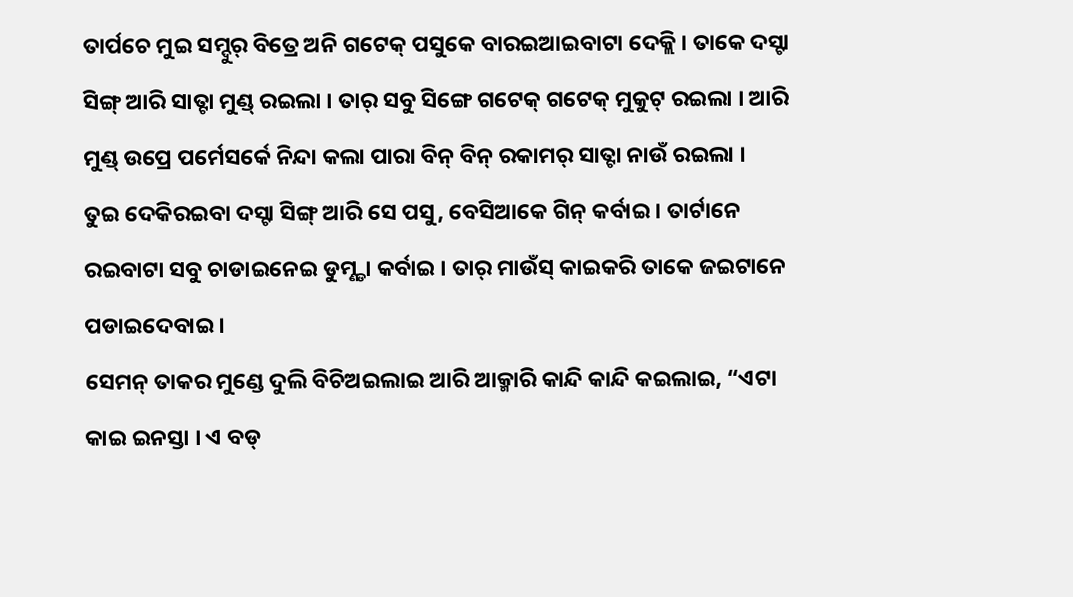ତାର୍ପଚେ ମୁଇ ସମ୍ଦୁର୍ ବିତ୍ରେ ଅନି ଗଟେକ୍ ପସୁକେ ବାରଇଆଇବାଟା ଦେକ୍ଲି । ତାକେ ଦସ୍ଟା ସିଙ୍ଗ୍ ଆରି ସାତ୍ଟା ମୁଣ୍ଡ୍ ରଇଲା । ତାର୍ ସବୁ ସିଙ୍ଗେ ଗଟେକ୍ ଗଟେକ୍ ମୁକୁଟ୍ ରଇଲା । ଆରି ମୁଣ୍ଡ୍ ଉପ୍ରେ ପର୍ମେସର୍କେ ନିନ୍ଦା କଲା ପାରା ବିନ୍ ବିନ୍ ରକାମର୍ ସାତ୍ଟା ନାଉଁ ରଇଲା ।
ତୁଇ ଦେକିରଇବା ଦସ୍ଟା ସିଙ୍ଗ୍ ଆରି ସେ ପସୁ, ବେସିଆକେ ଗିନ୍ କର୍ବାଇ । ତାର୍ଟାନେ ରଇବାଟା ସବୁ ଚାଡାଇନେଇ ଡୁମ୍ଣ୍ଡା କର୍ବାଇ । ତାର୍ ମାଉଁସ୍ କାଇକରି ତାକେ ଜଇଟାନେ ପଡାଇଦେବାଇ ।
ସେମନ୍ ତାକର ମୁଣ୍ଡେ ଦୁଲି ବିଚିଅଇଲାଇ ଆରି ଆକ୍ମାରି କାନ୍ଦି କାନ୍ଦି କଇଲାଇ, “ଏଟା କାଇ ଇନସ୍ତା । ଏ ବଡ୍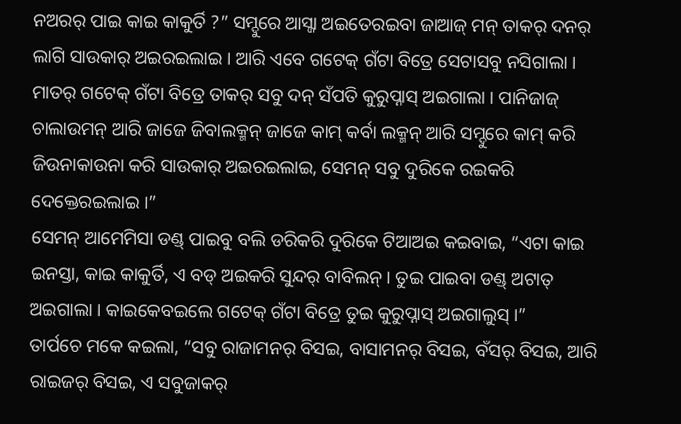ନଅରର୍ ପାଇ କାଇ କାକୁର୍ତି ?” ସମ୍ଦୁରେ ଆସ୍ଜା ଅଇତେରଇବା ଜାଆଜ୍ ମନ୍ ତାକର୍ ଦନର୍ ଲାଗି ସାଉକାର୍ ଅଇରଇଲାଇ । ଆରି ଏବେ ଗଟେକ୍ ଗଁଟା ବିତ୍ରେ ସେଟାସବୁ ନସିଗାଲା ।
ମାତର୍ ଗଟେକ୍ ଗଁଟା ବିତ୍ରେ ତାକର୍ ସବୁ ଦନ୍ ସଁପତି କୁରୁପ୍ନାସ୍ ଅଇଗାଲା । ପାନିଜାଜ୍ ଚାଲାଉମନ୍ ଆରି ଜାଜେ ଜିବାଲକ୍ମନ୍ ଜାଜେ କାମ୍ କର୍ବା ଲକ୍ମନ୍ ଆରି ସମ୍ଦୁରେ କାମ୍ କରି ଜିଉନାକାଉନା କରି ସାଉକାର୍ ଅଇରଇଲାଇ, ସେମନ୍ ସବୁ ଦୁରିକେ ରଇକରି ଦେକ୍ତେରଇଲାଇ ।”
ସେମନ୍ ଆମେମିସା ଡଣ୍ଡ୍ ପାଇବୁ ବଲି ଡରିକରି ଦୁରିକେ ଟିଆଅଇ କଇବାଇ, “ଏଟା କାଇ ଇନସ୍ତା, କାଇ କାକୁର୍ତି, ଏ ବଡ୍ ଅଇକରି ସୁନ୍ଦର୍ ବାବିଲନ୍ । ତୁଇ ପାଇବା ଡଣ୍ଡ୍ ଅଟାତ୍ ଅଇଗାଲା । କାଇକେବଇଲେ ଗଟେକ୍ ଗଁଟା ବିତ୍ରେ ତୁଇ କୁରୁପ୍ନାସ୍ ଅଇଗାଲୁସ୍ ।”
ତାର୍ପଚେ ମକେ କଇଲା, “ସବୁ ରାଜାମନର୍ ବିସଇ, ବାସାମନର୍ ବିସଇ, ବଁସର୍ ବିସଇ, ଆରି ରାଇଜର୍ ବିସଇ, ଏ ସବୁଜାକର୍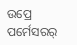ଉପ୍ରେ ପର୍ମେସରର୍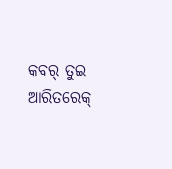କବର୍ ତୁଇ ଆରିତରେକ୍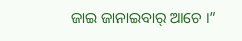ଜାଇ ଜାନାଇବାର୍ ଆଚେ ।”